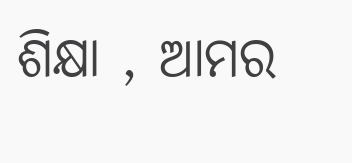ଶିକ୍ଷା , ଆମର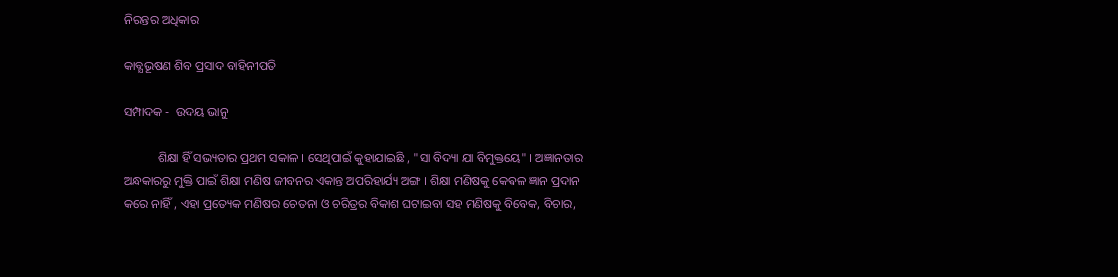ନିରନ୍ତର ଅଧିକାର

କାବ୍ଯଭୂଷଣ ଶିବ ପ୍ରସାଦ ବାହିନୀପତି

ସମ୍ପାଦକ -  ଉଦୟ ଭାନୁ

           ଶିକ୍ଷା ହିଁ ସଭ୍ୟତାର ପ୍ରଥମ ସକାଳ । ସେଥିପାଇଁ କୁହାଯାଇଛି , "ସା ବିଦ୍ୟା ଯା ବିମୁକ୍ତୟେ" । ଅଜ୍ଞାନତାର ଅନ୍ଧକାରରୁ ମୁକ୍ତି ପାଇଁ ଶିକ୍ଷା ମଣିଷ ଜୀବନର ଏକାନ୍ତ ଅପରିହାର୍ଯ୍ୟ ଅଙ୍ଗ । ଶିକ୍ଷା ମଣିଷକୁ କେଵଳ ଜ୍ଞାନ ପ୍ରଦାନ କରେ ନାହିଁ , ଏହା ପ୍ରତ୍ୟେକ ମଣିଷର ଚେତନା ଓ ଚରିତ୍ରର ବିକାଶ ଘଟାଇବା ସହ ମଣିଷକୁ ବିବେକ, ବିଚାର,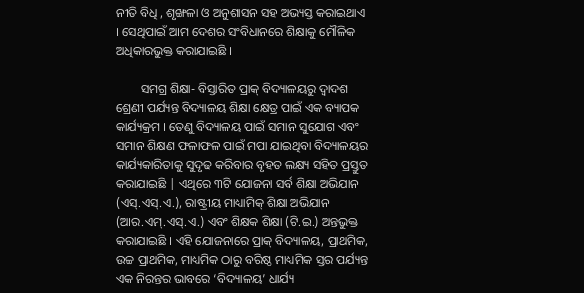ନୀତି ବିଧି , ଶୃଙ୍ଖଳା ଓ ଅନୁଶାସନ ସହ ଅଭ୍ୟସ୍ତ କରାଇଥାଏ । ସେଥିପାଇଁ ଆମ ଦେଶର ସଂବିଧାନରେ ଶିକ୍ଷାକୁ ମୌଳିକ ଅଧିକାରଭୁକ୍ତ କରାଯାଇଛି ।

        ସମଗ୍ର ଶିକ୍ଷା- ବିସ୍ତାରିତ ପ୍ରାକ୍ ବିଦ୍ୟାଳୟରୁ ଦ୍ୱାଦଶ ଶ୍ରେଣୀ ପର୍ଯ୍ୟନ୍ତ ବିଦ୍ୟାଳୟ ଶିକ୍ଷା କ୍ଷେତ୍ର ପାଇଁ ଏକ ବ୍ୟାପକ କାର୍ଯ୍ୟକ୍ରମ । ତେଣୁ ବିଦ୍ୟାଳୟ ପାଇଁ ସମାନ ସୁଯୋଗ ଏବଂ ସମାନ ଶିକ୍ଷଣ ଫଳାଫଳ ପାଇଁ ମପା ଯାଇଥିବା ବିଦ୍ୟାଳୟର କାର୍ଯ୍ୟକାରିତାକୁ ସୁଦୃଢ କରିବାର ବୃହତ ଲକ୍ଷ୍ୟ ସହିତ ପ୍ରସ୍ତୁତ କରାଯାଇଛି | ଏଥିରେ ୩ଟି ଯୋଜନା ସର୍ବ ଶିକ୍ଷା ଅଭିଯାନ (ଏସ୍.ଏସ୍.ଏ.), ରାଷ୍ଟ୍ରୀୟ ମାଧ୍ୟାମିକ୍ ଶିକ୍ଷା ଅଭିଯାନ (ଆର.ଏମ୍.ଏସ୍.ଏ.) ଏବଂ ଶିକ୍ଷକ ଶିକ୍ଷା (ଟି.ଇ.) ଅନ୍ତଭୁକ୍ତ କରାଯାଇଛି । ଏହି ଯୋଜନାରେ ପ୍ରାକ୍ ବିଦ୍ୟାଳୟ, ପ୍ରାଥମିକ, ଉଚ୍ଚ ପ୍ରାଥମିକ, ମାଧ୍ୟମିକ ଠାରୁ ବରିଷ୍ଠ ମାଧ୍ୟମିକ ସ୍ତର ପର୍ଯ୍ୟନ୍ତ ଏକ ନିରନ୍ତର ଭାବରେ ‘ବିଦ୍ୟାଳୟ’ ଧାର୍ଯ୍ୟ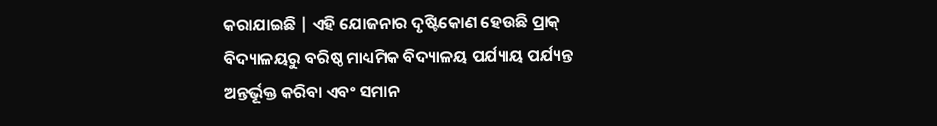କରାଯାଇଛି | ଏହି ଯୋଜନାର ଦୃଷ୍ଟିକୋଣ ହେଉଛି ପ୍ରାକ୍ ବିଦ୍ୟାଳୟରୁ ବରିଷ୍ଠ ମାଧ୍ୟମିକ ବିଦ୍ୟାଳୟ ପର୍ଯ୍ୟାୟ ପର୍ଯ୍ୟନ୍ତ ଅନ୍ତର୍ଭୂକ୍ତ କରିବା ଏବଂ ସମାନ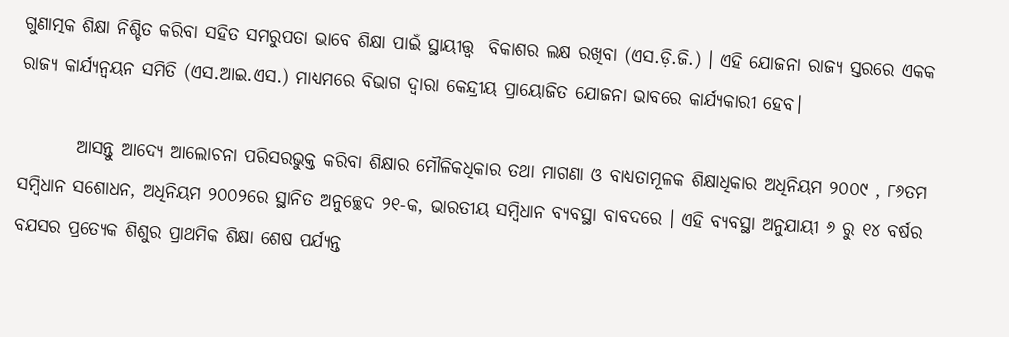ଗୁଣାତ୍ମକ ଶିକ୍ଷା ନିଶ୍ଚିତ କରିବା ସହିତ ସମରୁପତା ଭାବେ ଶିକ୍ଷା ପାଇଁ ସ୍ଥାୟୀତ୍ତ୍ୱ  ବିକାଶର ଲକ୍ଷ ରଖିବା (ଏସ.ଡ଼ି.ଜି.) । ଏହି ଯୋଜନା ରାଜ୍ୟ ସ୍ତରରେ ଏକକ ରାଜ୍ୟ କାର୍ଯ୍ୟନ୍ବୟନ ସମିତି (ଏସ.ଆଇ.ଏସ.) ମାଧ୍ୟମରେ ବିଭାଗ ଦ୍ୱାରା କେନ୍ଦ୍ରୀୟ ପ୍ରାୟୋଜିତ ଯୋଜନା ଭାବରେ କାର୍ଯ୍ୟକାରୀ ହେବ।

        ଆସନ୍ତୁ ଆଦ୍ଯେ ଆଲୋଚନା ପରିସରଭୁକ୍ତ କରିବା ଶିକ୍ଷାର ମୌଳିକଧିକାର ତଥା ମାଗଣା ଓ ବାଧ୍ୟତାମୂଳକ ଶିକ୍ଷାଧିକାର ଅଧିନିୟମ ୨୦୦୯ , ୮୬ତମ ସମ୍ବିଧାନ ସଶୋଧନ, ଅଧିନିୟମ ୨୦୦୨ରେ ସ୍ଥାନିତ ଅନୁଚ୍ଛେଦ ୨୧-କ, ଭାରତୀୟ ସମ୍ବିଧାନ ବ୍ୟବସ୍ଥା ବାବଦରେ । ଏହି ବ୍ୟବସ୍ଥା ଅନୁଯାୟୀ ୬ ରୁ ୧୪ ବର୍ଷର ବଯସର ପ୍ରତ୍ୟେକ ଶିଶୁର ପ୍ରାଥମିକ ଶିକ୍ଷା ଶେଷ ପର୍ଯ୍ୟନ୍ତ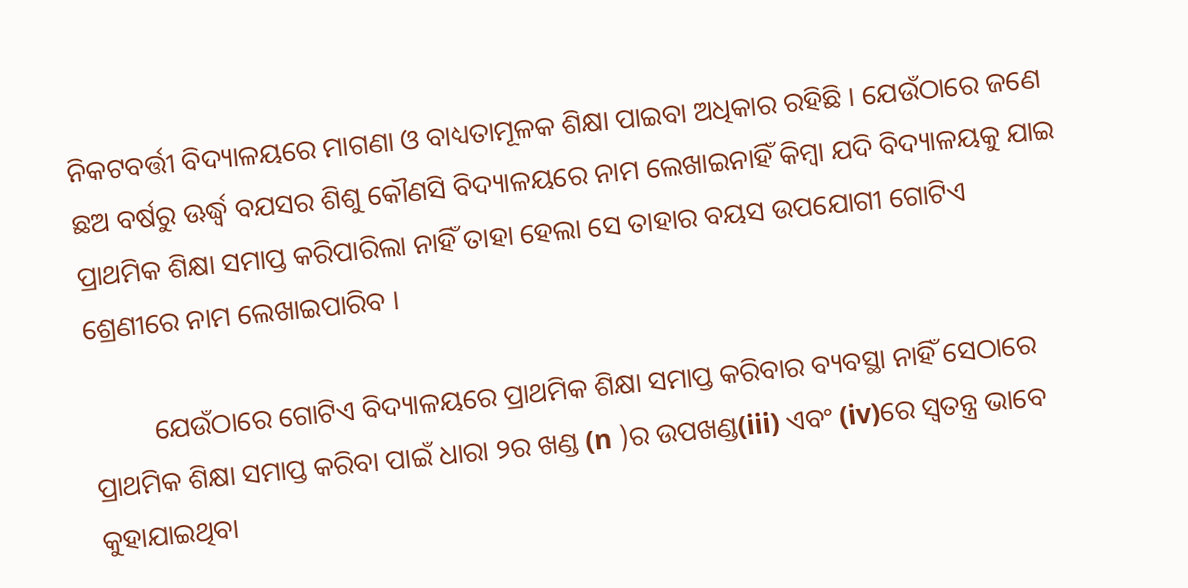ନିକଟବର୍ତ୍ତୀ ବିଦ୍ୟାଳୟରେ ମାଗଣା ଓ ବାଧ୍ୟତାମୂଳକ ଶିକ୍ଷା ପାଇବା ଅଧିକାର ରହିଛି । ଯେଉଁଠାରେ ଜଣେ ଛଅ ବର୍ଷରୁ ଊର୍ଦ୍ଧ୍ବ ବଯସର ଶିଶୁ କୌଣସି ବିଦ୍ୟାଳୟରେ ନାମ ଲେଖାଇନାହିଁ କିମ୍ବା ଯଦି ବିଦ୍ୟାଳୟକୁ ଯାଇ ପ୍ରାଥମିକ ଶିକ୍ଷା ସମାପ୍ତ କରିପାରିଲା ନାହିଁ ତାହା ହେଲା ସେ ତାହାର ବୟସ ଉପଯୋଗୀ ଗୋଟିଏ ଶ୍ରେଣୀରେ ନାମ ଲେଖାଇପାରିବ ।

         ଯେଉଁଠାରେ ଗୋଟିଏ ବିଦ୍ୟାଳୟରେ ପ୍ରାଥମିକ ଶିକ୍ଷା ସମାପ୍ତ କରିବାର ବ୍ୟବସ୍ଥା ନାହିଁ ସେଠାରେ ପ୍ରାଥମିକ ଶିକ୍ଷା ସମାପ୍ତ କରିବା ପାଇଁ ଧାରା ୨ର ଖଣ୍ଡ (n )ର ଉପଖଣ୍ଡ(iii) ଏବଂ (iv)ରେ ସ୍ବତନ୍ତ୍ର ଭାବେ କୁହାଯାଇଥିବା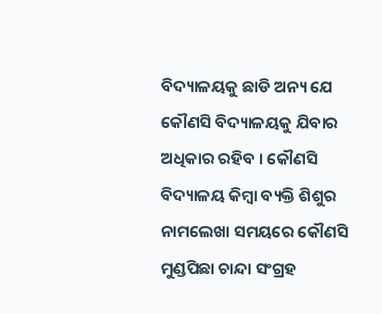ବିଦ୍ୟାଳୟକୁ ଛାଡି ଅନ୍ୟ ଯେ କୌଣସି ବିଦ୍ୟାଳୟକୁ ଯିବାର ଅଧିକାର ରହିବ । କୌଣସି ବିଦ୍ୟାଳୟ କିମ୍ବା ବ୍ୟକ୍ତି ଶିଶୁର ନାମଲେଖା ସମୟରେ କୌଣସି ମୁଣ୍ଡପିଛା ଚାନ୍ଦା ସଂଗ୍ରହ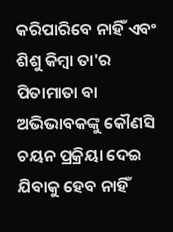କରିପାରିବେ ନାହିଁ ଏବଂ ଶିଶୁ କିମ୍ବା ତା'ର ପିତାମାତା ବା ଅଭିଭାବକଙ୍କୁ କୌଣସି ଚୟନ ପ୍ରକ୍ରିୟା ଦେଇ ଯିବାକୁ ହେବ ନାହିଁ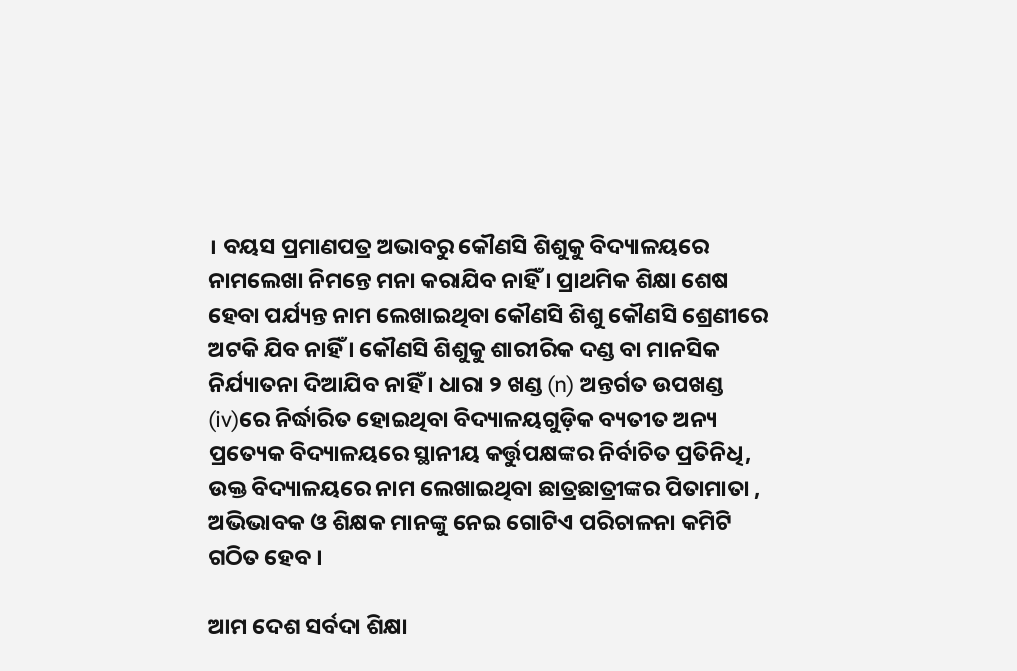। ବୟସ ପ୍ରମାଣପତ୍ର ଅଭାବରୁ କୌଣସି ଶିଶୁକୁ ବିଦ୍ୟାଳୟରେ ନାମଲେଖା ନିମନ୍ତେ ମନା କରାଯିବ ନାହିଁ । ପ୍ରାଥମିକ ଶିକ୍ଷା ଶେଷ ହେବା ପର୍ଯ୍ୟନ୍ତ ନାମ ଲେଖାଇଥିବା କୌଣସି ଶିଶୁ କୌଣସି ଶ୍ରେଣୀରେ ଅଟକି ଯିବ ନାହିଁ । କୌଣସି ଶିଶୁକୁ ଶାରୀରିକ ଦଣ୍ଡ ବା ମାନସିକ ନିର୍ଯ୍ୟାତନା ଦିଆଯିବ ନାହିଁ । ଧାରା ୨ ଖଣ୍ଡ (n) ଅନ୍ତର୍ଗତ ଉପଖଣ୍ଡ (iv)ରେ ନିର୍ଦ୍ଧାରିତ ହୋଇଥିବା ବିଦ୍ୟାଳୟଗୁଡ଼ିକ ବ୍ୟତୀତ ଅନ୍ୟ ପ୍ରତ୍ୟେକ ବିଦ୍ୟାଳୟରେ ସ୍ଥାନୀୟ କର୍ତ୍ତୁପକ୍ଷଙ୍କର ନିର୍ବାଚିତ ପ୍ରତିନିଧି, ଉକ୍ତ ବିଦ୍ୟାଳୟରେ ନାମ ଲେଖାଇଥିବା ଛାତ୍ରଛାତ୍ରୀଙ୍କର ପିତାମାତା , ଅଭିଭାବକ ଓ ଶିକ୍ଷକ ମାନଙ୍କୁ ନେଇ ଗୋଟିଏ ପରିଚାଳନା କମିଟି ଗଠିତ ହେବ ।

ଆମ ଦେଶ ସର୍ବଦା ଶିକ୍ଷା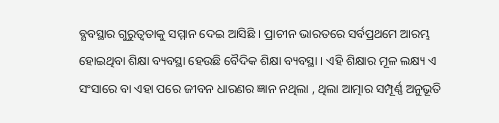ବ୍ଯବସ୍ଥାର ଗୁରୁତ୍ୱତାକୁ ସମ୍ମାନ ଦେଇ ଆସିଛି । ପ୍ରାଚୀନ ଭାରତରେ ସର୍ବପ୍ରଥମେ ଆରମ୍ଭ ହୋଇଥିବା ଶିକ୍ଷା ବ୍ୟବସ୍ଥା ହେଉଛି ବୈଦିକ ଶିକ୍ଷା ବ୍ୟବସ୍ଥା । ଏହି ଶିକ୍ଷାର ମୂଳ ଲକ୍ଷ୍ୟ ଏ ସଂସାରେ ବା ଏହା ପରେ ଜୀବନ ଧାରଣର ଜ୍ଞାନ ନଥିଲା , ଥିଲା ଆତ୍ମାର ସମ୍ପୂର୍ଣ୍ଣ ଅନୁଭୂତି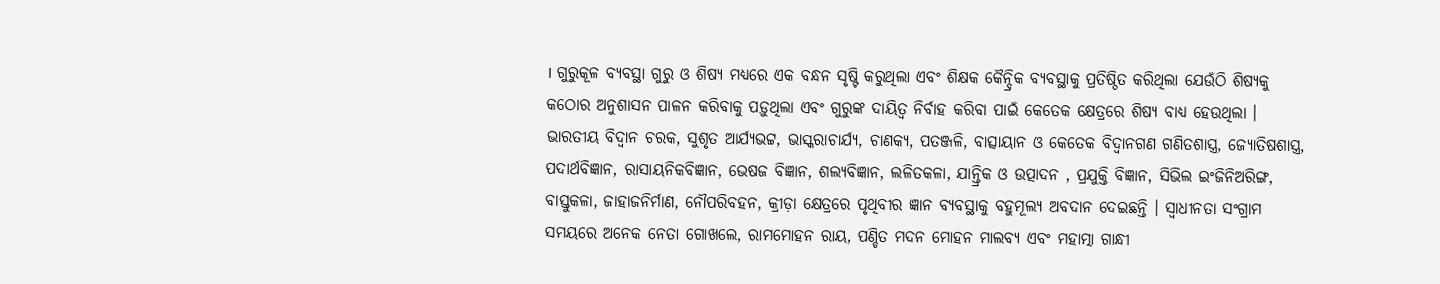। ଗୁରୁକୂଳ ବ୍ୟବସ୍ଥା ଗୁରୁ ଓ ଶିଷ୍ୟ ମଧ୍ୟରେ ଏକ ବନ୍ଧନ ସୃଷ୍ଟି କରୁଥିଲା ଏବଂ ଶିକ୍ଷକ କୈନ୍ଦ୍ରିକ ବ୍ୟବସ୍ଥାକୁ ପ୍ରତିଷ୍ଠିତ କରିଥିଲା ଯେଉଁଠି ଶିଷ୍ୟକୁ କଠୋର ଅନୁଶାସନ ପାଳନ କରିବାକୁ ପଡ଼ୁଥିଲା ଏବଂ ଗୁରୁଙ୍କ ଦାୟିତ୍ଵ ନିର୍ବାହ କରିବା ପାଇଁ କେତେକ କ୍ଷେତ୍ରରେ ଶିଷ୍ୟ ବାଧ୍ୟ ହେଉଥିଲା । ଭାରତୀୟ ବିଦ୍ଵାନ ଚରକ, ସୁଶୃତ ଆର୍ଯ୍ୟଭଟ୍ଟ, ଭାସ୍କରାଚାର୍ଯ୍ୟ, ଚାଣକ୍ୟ, ପତଞ୍ଜଳି, ବାତ୍ସାୟାନ ଓ କେତେକ ବିଦ୍ବାନଗଣ ଗଣିତଶାସ୍ତ୍ର, ଜ୍ୟୋତିଷଶାସ୍ତ୍ର, ପଦାର୍ଥବିଜ୍ଞାନ, ରାସାୟନିକବିଜ୍ଞାନ, ଭେଷଜ ବିଜ୍ଞାନ, ଶଲ୍ୟବିଜ୍ଞାନ, ଲଳିତକଳା, ଯାନ୍ତ୍ରିକ ଓ ଉତ୍ପାଦନ , ପ୍ରଯୁକ୍ତି ବିଜ୍ଞାନ, ସିଭିଲ ଇଂଜିନିଅରିଙ୍ଗ, ବାସ୍ତୁକଳା, ଜାହାଜନିର୍ମାଣ, ନୌପରିବହନ, କ୍ରୀଡ଼ା କ୍ଷେତ୍ରରେ ପୃଥିବୀର ଜ୍ଞାନ ବ୍ୟବସ୍ଥାକୁ ବହୁମୂଲ୍ୟ ଅବଦାନ ଦେଇଛନ୍ତି । ସ୍ଵାଧୀନତା ସଂଗ୍ରାମ ସମୟରେ ଅନେକ ନେତା ଗୋଖଲେ, ରାମମୋହନ ରାୟ, ପଣ୍ଡିତ ମଦନ ମୋହନ ମାଲବ୍ୟ ଏବଂ ମହାତ୍ମା ଗାନ୍ଧୀ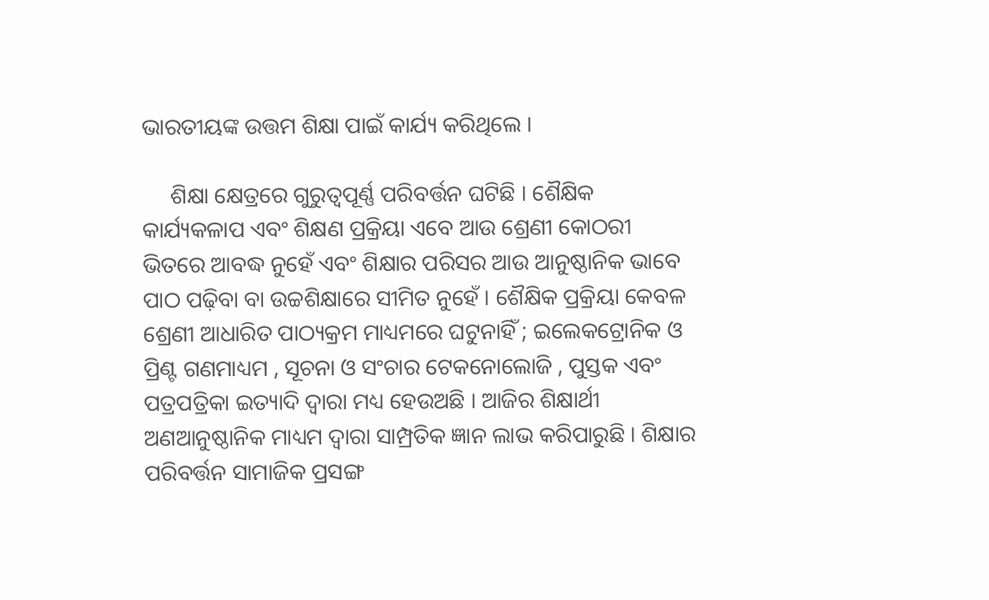ଭାରତୀୟଙ୍କ ଉତ୍ତମ ଶିକ୍ଷା ପାଇଁ କାର୍ଯ୍ୟ କରିଥିଲେ ।

     ଶିକ୍ଷା କ୍ଷେତ୍ରରେ ଗୁରୁତ୍ଵପୂର୍ଣ୍ଣ ପରିବର୍ତ୍ତନ ଘଟିଛି । ଶୈକ୍ଷିକ କାର୍ଯ୍ୟକଳାପ ଏବଂ ଶିକ୍ଷଣ ପ୍ରକ୍ରିୟା ଏବେ ଆଉ ଶ୍ରେଣୀ କୋଠରୀ ଭିତରେ ଆବଦ୍ଧ ନୁହେଁ ଏବଂ ଶିକ୍ଷାର ପରିସର ଆଉ ଆନୁଷ୍ଠାନିକ ଭାବେ ପାଠ ପଢ଼ିବା ବା ଉଚ୍ଚଶିକ୍ଷାରେ ସୀମିତ ନୁହେଁ । ଶୈକ୍ଷିକ ପ୍ରକ୍ରିୟା କେବଳ ଶ୍ରେଣୀ ଆଧାରିତ ପାଠ୍ୟକ୍ରମ ମାଧ୍ୟମରେ ଘଟୁନାହିଁ ; ଇଲେକଟ୍ରୋନିକ ଓ ପ୍ରିଣ୍ଟ ଗଣମାଧ୍ୟମ , ସୂଚନା ଓ ସଂଚାର ଟେକନୋଲୋଜି , ପୁସ୍ତକ ଏବଂ ପତ୍ରପତ୍ରିକା ଇତ୍ୟାଦି ଦ୍ବାରା ମଧ୍ୟ ହେଉଅଛି । ଆଜିର ଶିକ୍ଷାର୍ଥୀ ଅଣଆନୁଷ୍ଠାନିକ ମାଧ୍ୟମ ଦ୍ଵାରା ସାମ୍ପ୍ରତିକ ଜ୍ଞାନ ଲାଭ କରିପାରୁଛି । ଶିକ୍ଷାର ପରିବର୍ତ୍ତନ ସାମାଜିକ ପ୍ରସଙ୍ଗ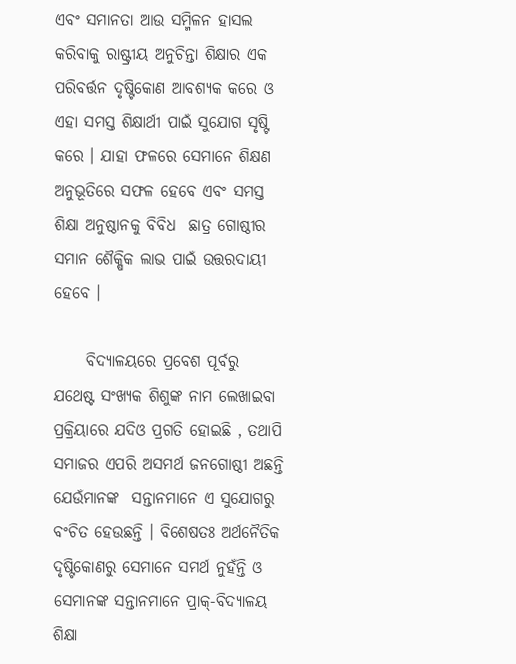ଏବଂ ସମାନତା ଆଉ ସମ୍ମିଳନ ହାସଲ କରିବାକୁ ରାଷ୍ଟ୍ରୀୟ ଅନୁଚିନ୍ତା ଶିକ୍ଷାର ଏକ ପରିବର୍ତ୍ତନ ଦୃଷ୍ଟିକୋଣ ଆବଶ୍ୟକ କରେ ଓ ଏହା ସମସ୍ତ ଶିକ୍ଷାର୍ଥୀ ପାଇଁ ସୁଯୋଗ ସୃଷ୍ଟି କରେ । ଯାହା ଫଳରେ ସେମାନେ ଶିକ୍ଷଣ ଅନୁଭୂତିରେ ସଫଳ ହେବେ ଏବଂ ସମସ୍ତ ଶିକ୍ଷା ଅନୁଷ୍ଠାନକୁ ବିବିଧ  ଛାତ୍ର ଗୋଷ୍ଠୀର ସମାନ ଶୈକ୍ଷିକ ଲାଭ ପାଇଁ ଉତ୍ତରଦାୟୀ ହେବେ ।

     ବିଦ୍ୟାଳୟରେ ପ୍ରବେଶ ପୂର୍ବରୁ ଯଥେଷ୍ଟ ସଂଖ୍ୟକ ଶିଶୁଙ୍କ ନାମ ଲେଖାଇବା ପ୍ରକ୍ରିୟାରେ ଯଦିଓ ପ୍ରଗତି ହୋଇଛି , ତଥାପି ସମାଜର ଏପରି ଅସମର୍ଥ ଜନଗୋଷ୍ଠୀ ଅଛନ୍ତି  ଯେଉଁମାନଙ୍କ  ସନ୍ତାନମାନେ ଏ ସୁଯୋଗରୁ ବଂଚିତ ହେଉଛନ୍ତି । ବିଶେଷତଃ ଅର୍ଥନୈତିକ ଦୃଷ୍ଟିକୋଣରୁ ସେମାନେ ସମର୍ଥ ନୁହଁନ୍ତି ଓ ସେମାନଙ୍କ ସନ୍ତାନମାନେ ପ୍ରାକ୍-ବିଦ୍ୟାଳୟ ଶିକ୍ଷା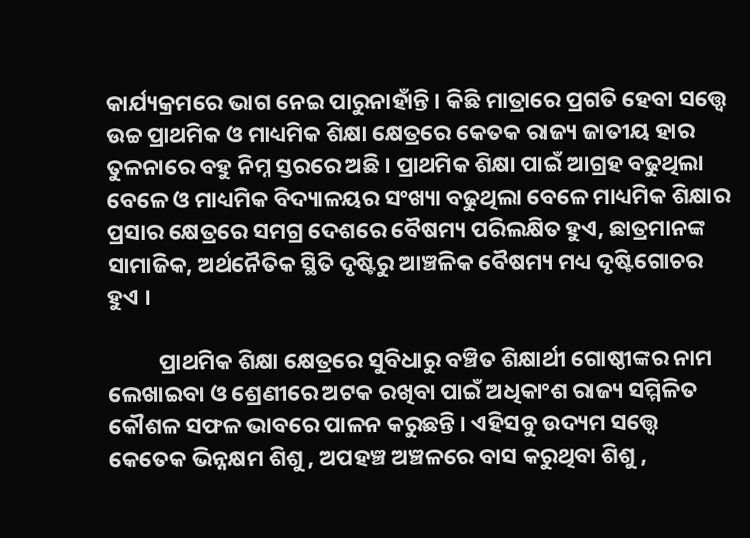କାର୍ଯ୍ୟକ୍ରମରେ ଭାଗ ନେଇ ପାରୁନାହାଁନ୍ତି । କିଛି ମାତ୍ରାରେ ପ୍ରଗତି ହେବା ସତ୍ତ୍ୱେ ଉଚ୍ଚ ପ୍ରାଥମିକ ଓ ମାଧ୍ୟମିକ ଶିକ୍ଷା କ୍ଷେତ୍ରରେ କେତକ ରାଜ୍ୟ ଜାତୀୟ ହାର ତୁଳନାରେ ବହୁ ନିମ୍ନ ସ୍ତରରେ ଅଛି । ପ୍ରାଥମିକ ଶିକ୍ଷା ପାଇଁ ଆଗ୍ରହ ବଢୁଥିଲା ବେଳେ ଓ ମାଧ୍ୟମିକ ବିଦ୍ୟାଳୟର ସଂଖ୍ୟା ବଢୁଥିଲା ବେଳେ ମାଧ୍ୟମିକ ଶିକ୍ଷାର ପ୍ରସାର କ୍ଷେତ୍ରରେ ସମଗ୍ର ଦେଶରେ ବୈଷମ୍ୟ ପରିଲକ୍ଷିତ ହୁଏ, ଛାତ୍ରମାନଙ୍କ ସାମାଜିକ, ଅର୍ଥନୈତିକ ସ୍ଥିତି ଦୃଷ୍ଟିରୁ ଆଞ୍ଚଳିକ ବୈଷମ୍ୟ ମଧ୍ୟ ଦୃଷ୍ଟିଗୋଚର ହୁଏ ।

          ପ୍ରାଥମିକ ଶିକ୍ଷା କ୍ଷେତ୍ରରେ ସୁବିଧାରୁ ବଞ୍ଚିତ ଶିକ୍ଷାର୍ଥୀ ଗୋଷ୍ଠୀଙ୍କର ନାମ ଲେଖାଇବା ଓ ଶ୍ରେଣୀରେ ଅଟକ ରଖିବା ପାଇଁ ଅଧିକାଂଶ ରାଜ୍ୟ ସମ୍ମିଳିତ କୌଶଳ ସଫଳ ଭାବରେ ପାଳନ କରୁଛନ୍ତି । ଏହିସବୁ ଉଦ୍ୟମ ସତ୍ତ୍ୱେ କେତେକ ଭିନ୍ନକ୍ଷମ ଶିଶୁ , ଅପହଞ୍ଚ ଅଞ୍ଚଳରେ ବାସ କରୁଥିବା ଶିଶୁ ,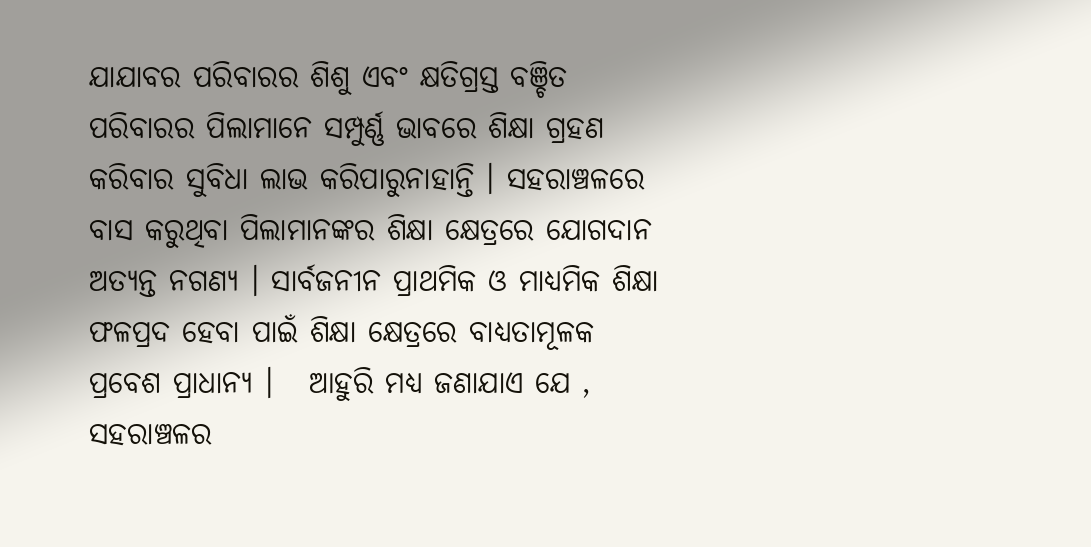ଯାଯାବର ପରିବାରର ଶିଶୁ ଏବଂ କ୍ଷତିଗ୍ରସ୍ତ ବଞ୍ଚିତ ପରିବାରର ପିଲାମାନେ ସମ୍ପୁର୍ଣ୍ଣ ଭାବରେ ଶିକ୍ଷା ଗ୍ରହଣ କରିବାର ସୁବିଧା ଲାଭ କରିପାରୁନାହାନ୍ତି । ସହରାଞ୍ଚଳରେ ବାସ କରୁଥିବା ପିଲାମାନଙ୍କର ଶିକ୍ଷା କ୍ଷେତ୍ରରେ ଯୋଗଦାନ ଅତ୍ୟନ୍ତ ନଗଣ୍ୟ । ସାର୍ବଜନୀନ ପ୍ରାଥମିକ ଓ ମାଧ୍ୟମିକ ଶିକ୍ଷା ଫଳପ୍ରଦ ହେବା ପାଇଁ ଶିକ୍ଷା କ୍ଷେତ୍ରରେ ବାଧ୍ୟତାମୂଳକ ପ୍ରବେଶ ପ୍ରାଧାନ୍ୟ ।   ଆହୁରି ମଧ୍ୟ ଜଣାଯାଏ ଯେ , ସହରାଞ୍ଚଳର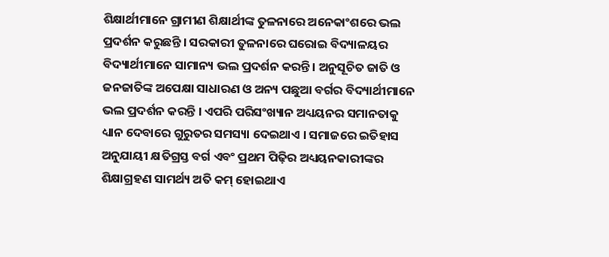ଶିକ୍ଷାର୍ଥୀମାନେ ଗ୍ରାମୀଣ ଶିକ୍ଷାର୍ଥୀଙ୍କ ତୁଳନାରେ ଅନେକାଂଶରେ ଭଲ ପ୍ରଦର୍ଶନ କରୁଛନ୍ତି । ସରକାରୀ ତୁଳନାରେ ଘରୋଇ ବିଦ୍ୟାଳୟର ବିଦ୍ୟାର୍ଥୀମାନେ ସାମାନ୍ୟ ଭଲ ପ୍ରଦର୍ଶନ କରନ୍ତି । ଅନୁସୂଚିତ ଜାତି ଓ ଜନଜାତିଙ୍କ ଅପେକ୍ଷା ସାଧାରଣ ଓ ଅନ୍ୟ ପଛୁଆ ବର୍ଗର ବିଦ୍ୟାର୍ଥୀମାନେ ଭଲ ପ୍ରଦର୍ଶନ କରନ୍ତି । ଏପରି ପରିସଂଖ୍ୟାନ ଅଧ୍ୟୟନର ସମାନତାକୁ ଧ୍ୟାନ ଦେବାରେ ଗୁରୁତର ସମସ୍ୟା ଦେଇଥାଏ । ସମାଜରେ ଇତିହାସ ଅନୁଯାୟୀ କ୍ଷତିଗ୍ରସ୍ତ ବର୍ଗ ଏବଂ ପ୍ରଥମ ପିଢ଼ିର ଅଧ୍ୟୟନକାରୀଙ୍କର ଶିକ୍ଷାଗ୍ରହଣ ସାମର୍ଥ୍ୟ ଅତି କମ୍ ହୋଇଥାଏ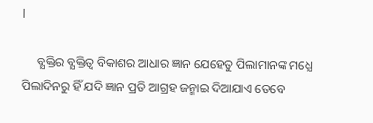l

     ବ୍ଯକ୍ତିର ବ୍ଯକ୍ତିତ୍ବ ବିକାଶର ଆଧାର ଜ୍ଞାନ ଯେହେତୁ ପିଲାମାନଙ୍କ ମଧ୍ଯେ ପିଲାଦିନରୁ ହିଁ ଯଦି ଜ୍ଞାନ ପ୍ରତି ଆଗ୍ରହ ଜନ୍ମାଇ ଦିଆଯାଏ ତେବେ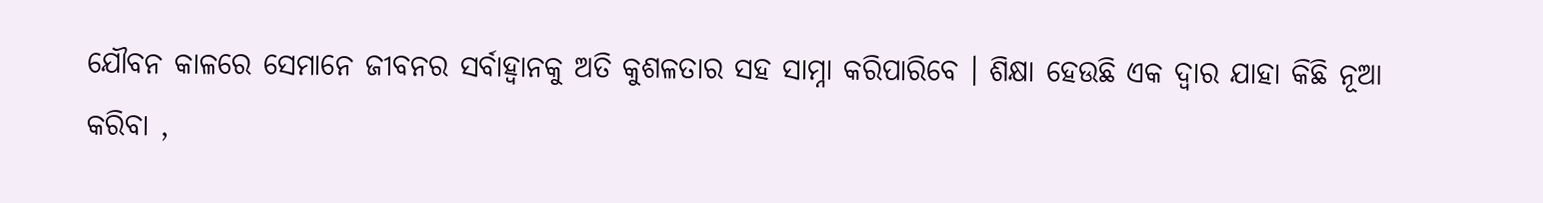ଯୌବନ କାଳରେ ସେମାନେ ଜୀବନର ସର୍ବାହ୍ବାନକୁ ଅତି କୁଶଳତାର ସହ ସାମ୍ନା କରିପାରିବେ । ଶିକ୍ଷା ହେଉଛି ଏକ ଦ୍ବାର ଯାହା କିଛି ନୂଆ କରିବା ,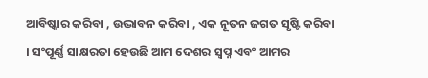ଆବିଷ୍କାର କରିବା , ଉଦ୍ଭାବନ କରିବା , ଏକ ନୂତନ ଜଗତ ସୃଷ୍ଟି କରିବା । ସଂପୂର୍ଣ୍ଣ ସାକ୍ଷରତା ହେଉଛି ଆମ ଦେଶର ସ୍ବପ୍ନ ଏବଂ ଆମର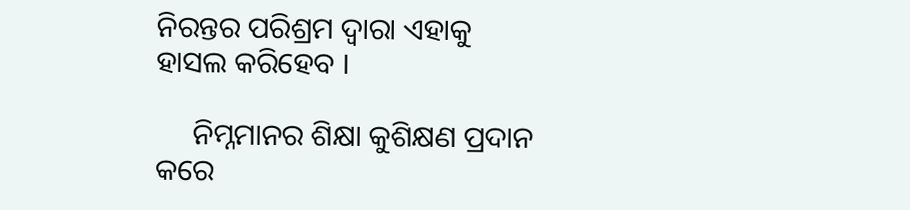ନିରନ୍ତର ପରିଶ୍ରମ ଦ୍ବାରା ଏହାକୁ ହାସଲ କରିହେବ ।

     ନିମ୍ନମାନର ଶିକ୍ଷା କୁଶିକ୍ଷଣ ପ୍ରଦାନ କରେ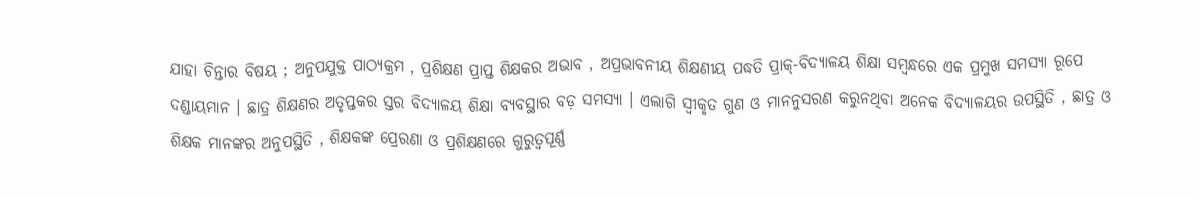ଯାହା ଚିନ୍ତାର ବିଷୟ ; ଅନୁପଯୁକ୍ତ ପାଠ୍ଯକ୍ରମ , ପ୍ରଶିକ୍ଷଣ ପ୍ରାପ୍ତ ଶିକ୍ଷକର ଅଭାବ , ଅପ୍ରଭାବନୀୟ ଶିକ୍ଷଣୀୟ ପଦ୍ଧତି ପ୍ରାକ୍-ବିଦ୍ୟାଳୟ ଶିକ୍ଷା ସମ୍ବନ୍ଧରେ ଏକ ପ୍ରମୁଖ ସମସ୍ୟା ରୂପେ ଦଣ୍ଡାୟମାନ । ଛାତ୍ର ଶିକ୍ଷଣର ଅତୃପ୍ତକର ସ୍ତର ବିଦ୍ଯାଳୟ ଶିକ୍ଷା ବ୍ଯବସ୍ଥାର ବଡ଼ ସମସ୍ଯା । ଏଲାଗି ସ୍ବୀକୃତ ଗୁଣ ଓ ମାନନୁସରଣ କରୁନଥିବା ଅନେକ ବିଦ୍ଯାଳୟର ଉପସ୍ଥିତି , ଛାତ୍ର ଓ ଶିକ୍ଷକ ମାନଙ୍କର ଅନୁପସ୍ଥିତି , ଶିକ୍ଷକଙ୍କ ପ୍ରେରଣା ଓ ପ୍ରଶିକ୍ଷଣରେ ଗୁରୁତ୍ବପୂର୍ଣ୍ଣ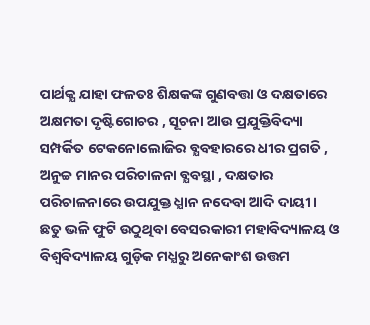ପାର୍ଥକ୍ଯ ଯାହା ଫଳତଃ ଶିକ୍ଷକଙ୍କ ଗୁଣବତ୍ତା ଓ ଦକ୍ଷତାରେ ଅକ୍ଷମତା ଦୃଷ୍ଟିଗୋଚର , ସୂଚନା ଆଉ ପ୍ରଯୁକ୍ତିବିଦ୍ୟା ସମ୍ପର୍କିତ ଟେକନୋଲୋଜିର ବ୍ଯବହାରରେ ଧୀର ପ୍ରଗତି , ଅନୁଚ୍ଚ ମାନର ପରିଚାଳନା ବ୍ଯବସ୍ଥା , ଦକ୍ଷତାର ପରିଚାଳନାରେ ଉପଯୁକ୍ତ ଧ୍ଯାନ ନଦେବା ଆଦି ଦାୟୀ । ଛତୁ ଭଳି ଫୁଟି ଉଠୁଥିବା ବେସରକାରୀ ମହାବିଦ୍ୟାଳୟ ଓ ବିଶ୍ବବିଦ୍ୟାଳୟ ଗୁଡ଼ିକ ମଧ୍ଯରୁ ଅନେକାଂଶ ଉତ୍ତମ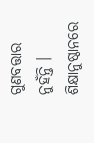ଗୁଣବତ୍ତାର ନୁହଁନ୍ତି । ଶିକ୍ଷାନୁଷ୍ଠାନରେ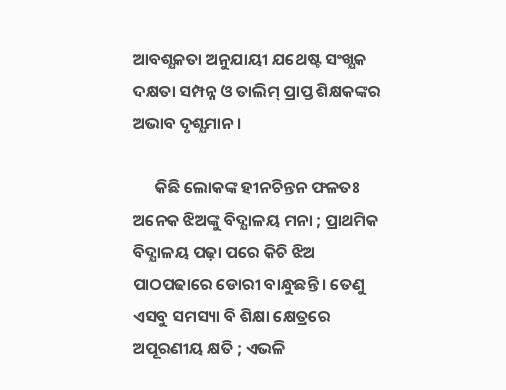ଆବଶ୍ଯକତା ଅନୁଯାୟୀ ଯଥେଷ୍ଟ ସଂଖ୍ଯକ ଦକ୍ଷତା ସମ୍ପନ୍ନ ଓ ତାଲିମ୍‌ ପ୍ରାପ୍ତ ଶିକ୍ଷକଙ୍କର ଅଭାବ ଦୃଶ୍ଯମାନ ।

      କିଛି ଲୋକଙ୍କ ହୀନଚିନ୍ତନ ଫଳତଃ ଅନେକ ଝିଅଙ୍କୁ ବିଦ୍ଯାଳୟ ମନା ; ପ୍ରାଥମିକ ବିଦ୍ଯାଳୟ ପଢ଼ା ପରେ କିଚି ଝିଅ ପାଠପଢାରେ ଡୋରୀ ବାନ୍ଧୁଛନ୍ତି । ତେଣୁ ଏସବୁ ସମସ୍ୟା ବି ଶିକ୍ଷା କ୍ଷେତ୍ରରେ ଅପୂରଣୀୟ କ୍ଷତି ; ଏଭଳି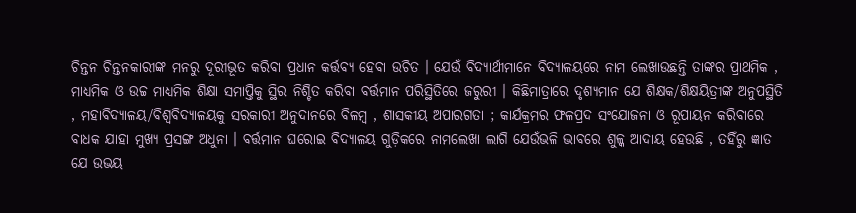ଚିନ୍ତନ ଚିନ୍ତନକାରୀଙ୍କ ମନରୁ ଦୂରୀଭୂତ କରିବା ପ୍ରଧାନ କର୍ତ୍ତବ୍ୟ ହେବା ଉଚିତ । ଯେଉଁ ବିଦ୍ଯାର୍ଥୀମାନେ ବିଦ୍ଯାଳୟରେ ନାମ ଲେଖାଉଛନ୍ତି ତାଙ୍କର ପ୍ରାଥମିକ , ମାଧ୍ୟମିକ ଓ ଉଚ୍ଚ ମାଧ୍ଯମିକ ଶିକ୍ଷା ସମାପ୍ତିକୁ ସ୍ଥିର ନିଶ୍ଚିତ କରିବା ବର୍ତ୍ତମାନ ପରିସ୍ଥିତିରେ ଜରୁରୀ । କିଛିମାତ୍ରାରେ ଦୃଶ୍ଯମାନ ଯେ ଶିକ୍ଷକ/ଶିକ୍ଷୟିତ୍ରୀଙ୍କ ଅନୁପସ୍ଥିତି , ମହାବିଦ୍ୟାଳୟ/ବିଶ୍ବବିଦ୍ୟାଳୟକୁ ସରକାରୀ ଅନୁଦାନରେ ବିଳମ୍ବ , ଶାସକୀୟ ଅପାରଗତା ; କାର୍ଯକ୍ରମର ଫଳପ୍ରଦ ସଂଯୋଜନା ଓ ରୂପାୟନ କରିବାରେ ବାଧକ ଯାହା ମୁଖ୍ଯ ପ୍ରସଙ୍ଗ ଅଧୁନା । ବର୍ତ୍ତମାନ ଘରୋଇ ବିଦ୍ଯାଳୟ ଗୁଡ଼ିକରେ ନାମଲେଖା ଲାଗି ଯେଉଁଭଳି ଭାବରେ ଶୁଳ୍କ ଆଦାୟ ହେଉଛି , ତହିଁରୁ ଜ୍ଞାତ ଯେ ଉଭୟ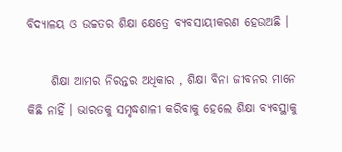ବିଦ୍ଯାଳୟ ଓ ଉଚ୍ଚତର ଶିକ୍ଷା କ୍ଷେତ୍ରେ ବ୍ଯବସାୟୀକରଣ ହେଉଅଛି ।

     ଶିକ୍ଷା ଆମର ନିରନ୍ତର ଅଧିକାର , ଶିକ୍ଷା ବିନା ଜୀବନର ମାନେ କିଛି ନାହିଁ । ଭାରତକୁ ସମୃଦ୍ଧଶାଳୀ କରିବାକୁ ହେଲେ ଶିକ୍ଷା ବ୍ଯବସ୍ଥାକୁ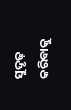ସୁଦୃଢ଼ କରିବାକୁ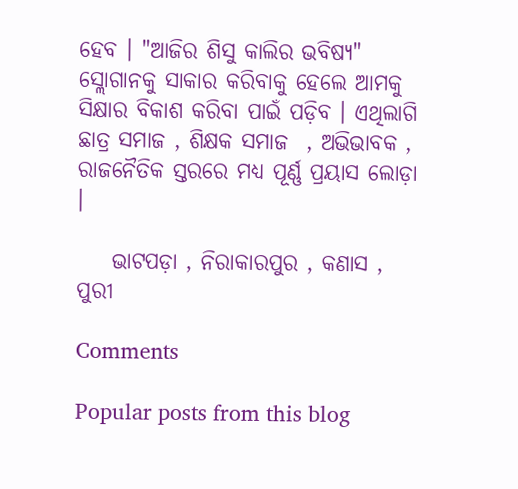ହେବ । "ଆଜିର ଶିସୁ କାଲିର ଭବିଷ୍ଯ" ସ୍ଲୋଗାନକୁ ସାକାର କରିବାକୁ ହେଲେ ଆମକୁ ସିକ୍ଷାର ବିକାଶ କରିବା ପାଇଁ ପଡ଼ିବ । ଏଥିଲାଗି ଛାତ୍ର ସମାଜ , ଶିକ୍ଷକ ସମାଜ  , ଅଭିଭାବକ , ରାଜନୈତିକ ସ୍ତରରେ ମଧ୍ଯ ପୂର୍ଣ୍ଣ ପ୍ରୟାସ ଲୋଡ଼ା ।

    ଭାଟପଡ଼ା , ନିରାକାରପୁର , କଣାସ , ପୁରୀ

Comments

Popular posts from this blog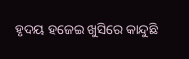ହୃଦୟ ହଜେଇ ଖୁସିରେ କାନ୍ଦୁଛି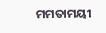ମମତାମୟୀ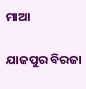ମାଆ

ଯାଜପୁର ବିରଜା